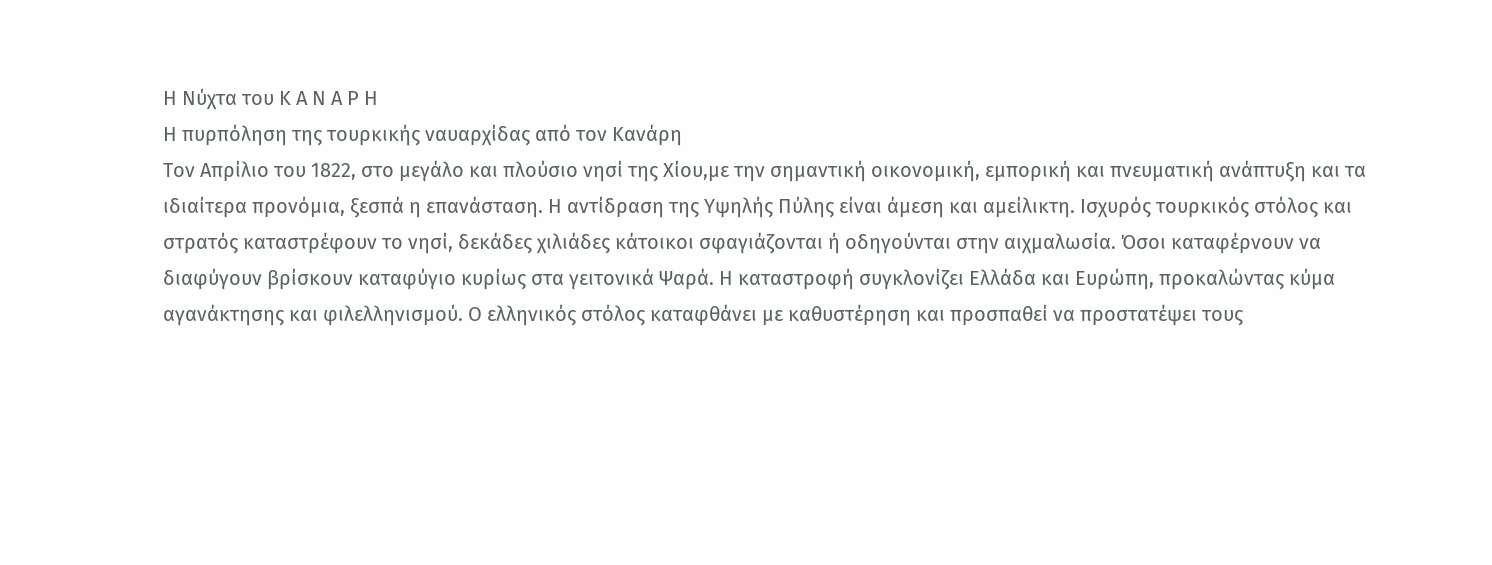Η Νύχτα του Κ Α Ν Α Ρ Η
Η πυρπόληση της τουρκικής ναυαρχίδας από τον Κανάρη
Τον Απρίλιο του 1822, στο μεγάλο και πλούσιο νησί της Χίου,με την σημαντική οικονομική, εμπορική και πνευματική ανάπτυξη και τα ιδιαίτερα προνόμια, ξεσπά η επανάσταση. Η αντίδραση της Υψηλής Πύλης είναι άμεση και αμείλικτη. Ισχυρός τουρκικός στόλος και στρατός καταστρέφουν το νησί, δεκάδες χιλιάδες κάτοικοι σφαγιάζονται ή οδηγούνται στην αιχμαλωσία. Όσοι καταφέρνουν να διαφύγουν βρίσκουν καταφύγιο κυρίως στα γειτονικά Ψαρά. Η καταστροφή συγκλονίζει Ελλάδα και Ευρώπη, προκαλώντας κύμα αγανάκτησης και φιλελληνισμού. Ο ελληνικός στόλος καταφθάνει με καθυστέρηση και προσπαθεί να προστατέψει τους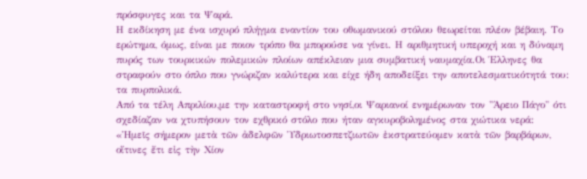πρόσφυγες και τα Ψαρά.
Η εκδίκηση με ένα ισχυρό πλήγμα εναντίον του οθωμανικού στόλου θεωρείται πλέον βέβαιη. Το ερώτημα, όμως, είναι με ποιον τρόπο θα μπορούσε να γίνει. Η αριθμητική υπεροχή και η δύναμη πυρός των τουρκικών πολεμικών πλοίων απέκλειαν μια συμβατική ναυμαχία.Οι Έλληνες θα στραφούν στο όπλο που γνώριζαν καλύτερα και είχε ήδη αποδείξει την αποτελεσματικότητά του: τα πυρπολικά.
Από τα τέλη Απριλίου,με την καταστροφή στο νησί,οι Ψαριανοί ενημέρωναν τον "Άρειο Πάγο" ότι σχεδίαζαν να χτυπήσουν τον εχθρικό στόλο που ήταν αγκυροβολημένος στα χιώτικα νερά:
«Ἡμεῖς σήμερον μετὰ τῶν ἀδελφῶν Ὑδριωτοσπετζιωτῶν ἐκστρατεύομεν κατὰ τῶν βαρβάρων, οἵτινες ἔτι εἰς τὴν Χίον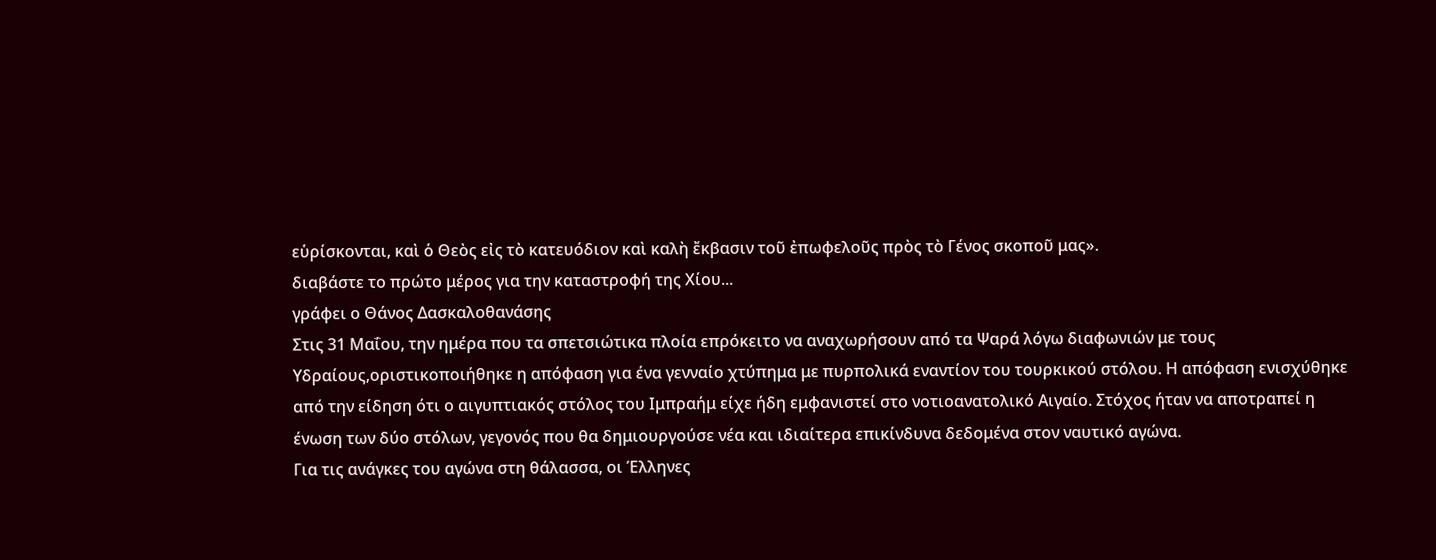εὑρίσκονται, καὶ ὁ Θεὸς εἰς τὸ κατευόδιον καὶ καλὴ ἔκβασιν τοῦ ἐπωφελοῦς πρὸς τὸ Γένος σκοποῦ μας».
διαβάστε το πρώτο μέρος για την καταστροφή της Χίου...
γράφει ο Θάνος Δασκαλοθανάσης
Στις 31 Μαΐου, την ημέρα που τα σπετσιώτικα πλοία επρόκειτο να αναχωρήσουν από τα Ψαρά λόγω διαφωνιών με τους Υδραίους,οριστικοποιήθηκε η απόφαση για ένα γενναίο χτύπημα με πυρπολικά εναντίον του τουρκικού στόλου. Η απόφαση ενισχύθηκε από την είδηση ότι ο αιγυπτιακός στόλος του Ιμπραήμ είχε ήδη εμφανιστεί στο νοτιοανατολικό Αιγαίο. Στόχος ήταν να αποτραπεί η ένωση των δύο στόλων, γεγονός που θα δημιουργούσε νέα και ιδιαίτερα επικίνδυνα δεδομένα στον ναυτικό αγώνα.
Για τις ανάγκες του αγώνα στη θάλασσα, οι Έλληνες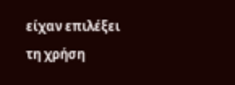είχαν επιλέξει τη χρήση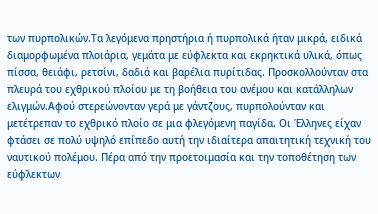των πυρπολικών.Τα λεγόμενα πρηστήρια ή πυρπολικά ήταν μικρά, ειδικά διαμορφωμένα πλοιάρια, γεμάτα με εύφλεκτα και εκρηκτικά υλικά, όπως πίσσα, θειάφι, ρετσίνι, δαδιά και βαρέλια πυρίτιδας. Προσκολλούνταν στα πλευρά του εχθρικού πλοίου με τη βοήθεια του ανέμου και κατάλληλων ελιγμών.Αφού στερεώνονταν γερά με γάντζους, πυρπολούνταν και μετέτρεπαν το εχθρικό πλοίο σε μια φλεγόμενη παγίδα. Οι Έλληνες είχαν φτάσει σε πολύ υψηλό επίπεδο αυτή την ιδιαίτερα απαιτητική τεχνική του ναυτικού πολέμου. Πέρα από την προετοιμασία και την τοποθέτηση των εύφλεκτων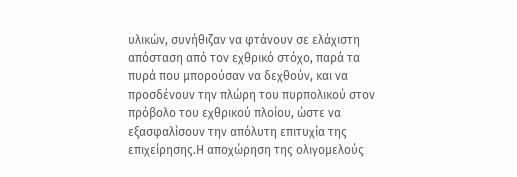υλικών, συνήθιζαν να φτάνουν σε ελάχιστη απόσταση από τον εχθρικό στόχο, παρά τα πυρά που μπορούσαν να δεχθούν, και να προσδένουν την πλώρη του πυρπολικού στον πρόβολο του εχθρικού πλοίου, ώστε να εξασφαλίσουν την απόλυτη επιτυχία της επιχείρησης.Η αποχώρηση της ολιγομελούς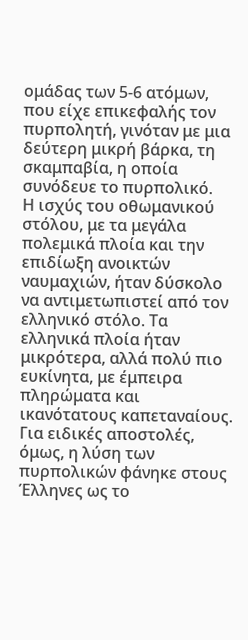ομάδας των 5-6 ατόμων, που είχε επικεφαλής τον πυρπολητή, γινόταν με μια δεύτερη μικρή βάρκα, τη σκαμπαβία, η οποία συνόδευε το πυρπολικό.
Η ισχύς του οθωμανικού στόλου, με τα μεγάλα πολεμικά πλοία και την επιδίωξη ανοικτών ναυμαχιών, ήταν δύσκολο να αντιμετωπιστεί από τον ελληνικό στόλο. Τα ελληνικά πλοία ήταν μικρότερα, αλλά πολύ πιο ευκίνητα, με έμπειρα πληρώματα και ικανότατους καπεταναίους. Για ειδικές αποστολές, όμως, η λύση των πυρπολικών φάνηκε στους Έλληνες ως το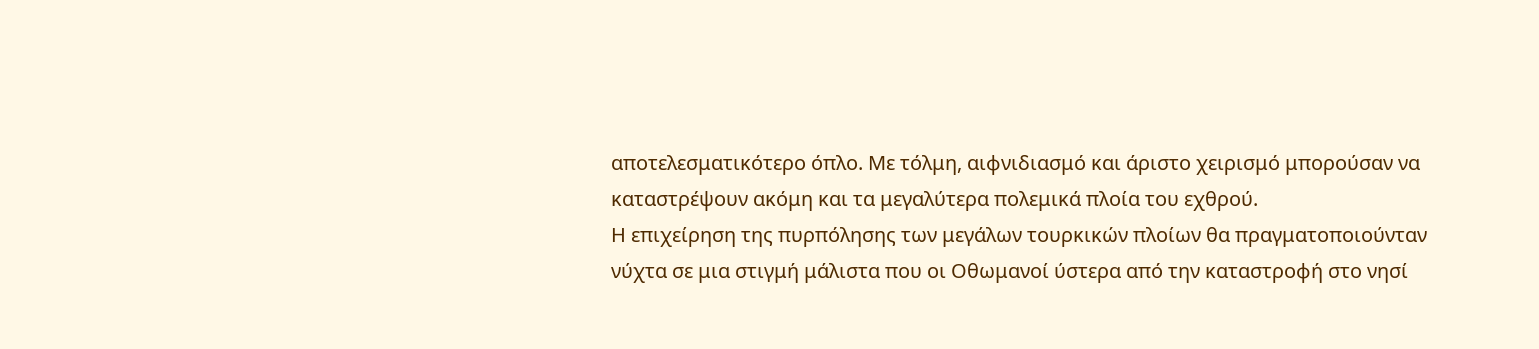αποτελεσματικότερο όπλο. Με τόλμη, αιφνιδιασμό και άριστο χειρισμό μπορούσαν να καταστρέψουν ακόμη και τα μεγαλύτερα πολεμικά πλοία του εχθρού.
Η επιχείρηση της πυρπόλησης των μεγάλων τουρκικών πλοίων θα πραγματοποιούνταν νύχτα σε μια στιγμή μάλιστα που οι Οθωμανοί ύστερα από την καταστροφή στο νησί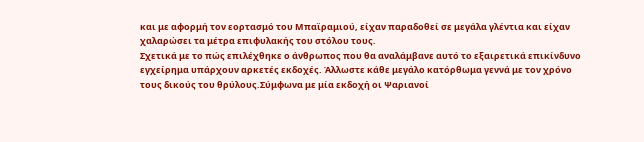και με αφορμή τον εορτασμό του Μπαϊραμιού, είχαν παραδοθεί σε μεγάλα γλέντια και είχαν χαλαρώσει τα μέτρα επιφυλακής του στόλου τους.
Σχετικά με το πώς επιλέχθηκε ο άνθρωπος που θα αναλάμβανε αυτό το εξαιρετικά επικίνδυνο εγχείρημα υπάρχουν αρκετές εκδοχές. Άλλωστε κάθε μεγάλο κατόρθωμα γεννά με τον χρόνο τους δικούς του θρύλους.Σύμφωνα με μία εκδοχή οι Ψαριανοί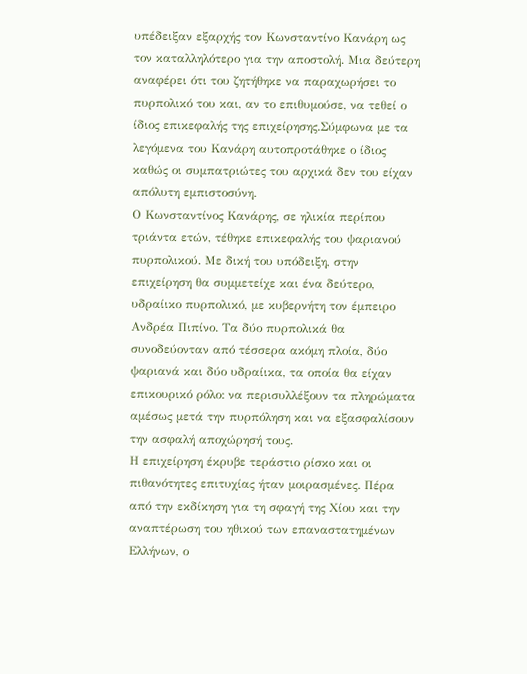υπέδειξαν εξαρχής τον Κωνσταντίνο Κανάρη ως τον καταλληλότερο για την αποστολή. Μια δεύτερη αναφέρει ότι του ζητήθηκε να παραχωρήσει το πυρπολικό του και, αν το επιθυμούσε, να τεθεί ο ίδιος επικεφαλής της επιχείρησης.Σύμφωνα με τα λεγόμενα του Κανάρη αυτοπροτάθηκε ο ίδιος καθώς οι συμπατριώτες του αρχικά δεν του είχαν απόλυτη εμπιστοσύνη.
Ο Κωνσταντίνος Κανάρης, σε ηλικία περίπου τριάντα ετών, τέθηκε επικεφαλής του ψαριανού πυρπολικού. Με δική του υπόδειξη, στην επιχείρηση θα συμμετείχε και ένα δεύτερο, υδραίικο πυρπολικό, με κυβερνήτη τον έμπειρο Ανδρέα Πιπίνο. Τα δύο πυρπολικά θα συνοδεύονταν από τέσσερα ακόμη πλοία, δύο ψαριανά και δύο υδραίικα, τα οποία θα είχαν επικουρικό ρόλο: να περισυλλέξουν τα πληρώματα αμέσως μετά την πυρπόληση και να εξασφαλίσουν την ασφαλή αποχώρησή τους.
Η επιχείρηση έκρυβε τεράστιο ρίσκο και οι πιθανότητες επιτυχίας ήταν μοιρασμένες. Πέρα από την εκδίκηση για τη σφαγή της Χίου και την αναπτέρωση του ηθικού των επαναστατημένων Ελλήνων, ο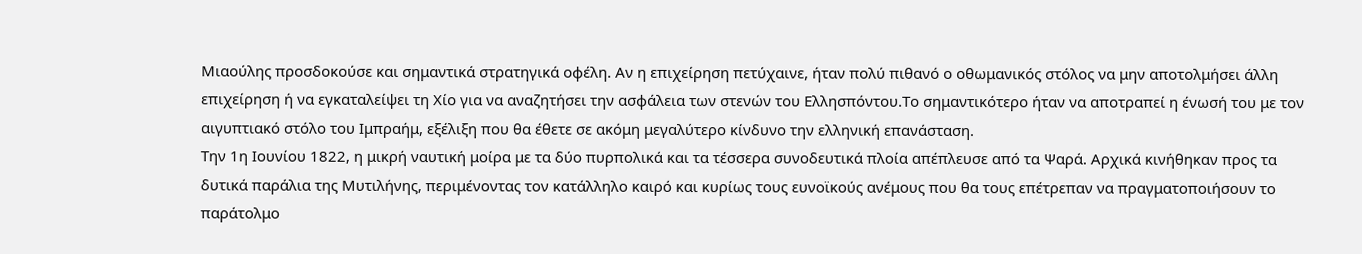Μιαούλης προσδοκούσε και σημαντικά στρατηγικά οφέλη. Αν η επιχείρηση πετύχαινε, ήταν πολύ πιθανό ο οθωμανικός στόλος να μην αποτολμήσει άλλη επιχείρηση ή να εγκαταλείψει τη Χίο για να αναζητήσει την ασφάλεια των στενών του Ελλησπόντου.Το σημαντικότερο ήταν να αποτραπεί η ένωσή του με τον αιγυπτιακό στόλο του Ιμπραήμ, εξέλιξη που θα έθετε σε ακόμη μεγαλύτερο κίνδυνο την ελληνική επανάσταση.
Την 1η Ιουνίου 1822, η μικρή ναυτική μοίρα με τα δύο πυρπολικά και τα τέσσερα συνοδευτικά πλοία απέπλευσε από τα Ψαρά. Αρχικά κινήθηκαν προς τα δυτικά παράλια της Μυτιλήνης, περιμένοντας τον κατάλληλο καιρό και κυρίως τους ευνοϊκούς ανέμους που θα τους επέτρεπαν να πραγματοποιήσουν το παράτολμο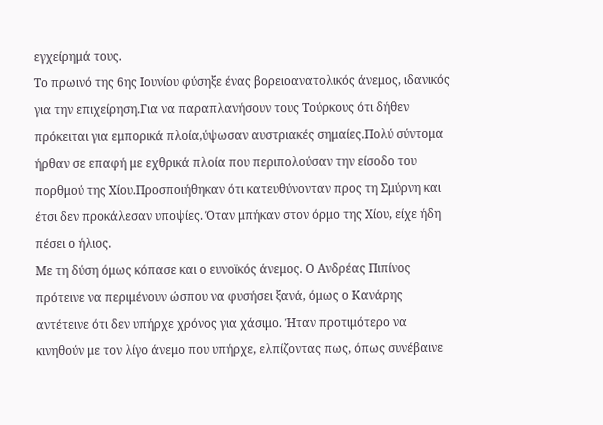εγχείρημά τους.
Το πρωινό της 6ης Ιουνίου φύσηξε ένας βορειοανατολικός άνεμος, ιδανικός για την επιχείρηση.Για να παραπλανήσουν τους Τούρκους ότι δήθεν πρόκειται για εμπορικά πλοία,ύψωσαν αυστριακές σημαίες.Πολύ σύντομα ήρθαν σε επαφή με εχθρικά πλοία που περιπολούσαν την είσοδο του πορθμού της Χίου.Προσποιήθηκαν ότι κατευθύνονταν προς τη Σμύρνη και έτσι δεν προκάλεσαν υποψίες. Όταν μπήκαν στον όρμο της Χίου, είχε ήδη πέσει ο ήλιος.
Με τη δύση όμως κόπασε και ο ευνοϊκός άνεμος. Ο Ανδρέας Πιπίνος πρότεινε να περιμένουν ώσπου να φυσήσει ξανά, όμως ο Κανάρης αντέτεινε ότι δεν υπήρχε χρόνος για χάσιμο. Ήταν προτιμότερο να κινηθούν με τον λίγο άνεμο που υπήρχε, ελπίζοντας πως, όπως συνέβαινε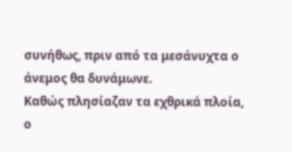συνήθως, πριν από τα μεσάνυχτα ο άνεμος θα δυνάμωνε.
Καθώς πλησίαζαν τα εχθρικά πλοία, ο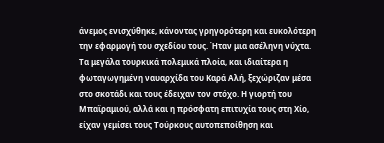άνεμος ενισχύθηκε, κάνοντας γρηγορότερη και ευκολότερη την εφαρμογή του σχεδίου τους. Ήταν μια ασέληνη νύχτα. Τα μεγάλα τουρκικά πολεμικά πλοία, και ιδιαίτερα η φωταγωγημένη ναυαρχίδα του Καρά Αλή, ξεχώριζαν μέσα στο σκοτάδι και τους έδειχαν τον στόχο. Η γιορτή του Μπαϊραμιού, αλλά και η πρόσφατη επιτυχία τους στη Χίο, είχαν γεμίσει τους Τούρκους αυτοπεποίθηση και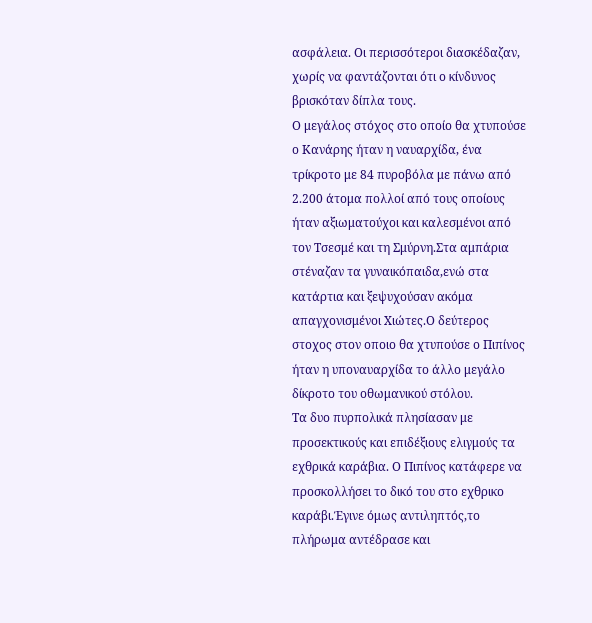ασφάλεια. Οι περισσότεροι διασκέδαζαν, χωρίς να φαντάζονται ότι ο κίνδυνος βρισκόταν δίπλα τους.
Ο μεγάλος στόχος στο οποίο θα χτυπούσε ο Κανάρης ήταν η ναυαρχίδα, ένα τρίκροτο με 84 πυροβόλα με πάνω από 2.200 άτομα πολλοί από τους οποίους ήταν αξιωματούχοι και καλεσμένοι από τον Τσεσμέ και τη Σμύρνη.Στα αμπάρια στέναζαν τα γυναικόπαιδα,ενώ στα κατάρτια και ξεψυχούσαν ακόμα απαγχονισμένοι Χιώτες.Ο δεύτερος στοχος στον οποιο θα χτυπούσε ο Πιπίνος ήταν η υποναυαρχίδα το άλλο μεγάλο δίκροτο του οθωμανικού στόλου.
Τα δυο πυρπολικά πλησίασαν με προσεκτικούς και επιδέξιους ελιγμούς τα εχθρικά καράβια. Ο Πιπίνος κατάφερε να προσκολλήσει το δικό του στο εχθρικο καράβι.Έγινε όμως αντιληπτός,το πλήρωμα αντέδρασε και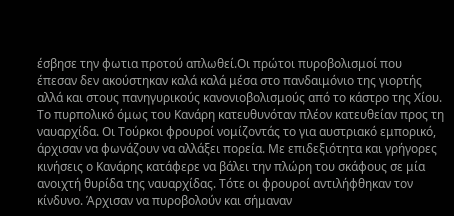έσβησε την φωτια προτού απλωθεί.Οι πρώτοι πυροβολισμοί που έπεσαν δεν ακούστηκαν καλά καλά μέσα στο πανδαιμόνιο της γιορτής αλλά και στους πανηγυρικούς κανονιοβολισμούς από το κάστρο της Χίου.
Το πυρπολικό όμως του Κανάρη κατευθυνόταν πλέον κατευθείαν προς τη ναυαρχίδα. Οι Τούρκοι φρουροί νομίζοντάς το για αυστριακό εμπορικό, άρχισαν να φωνάζουν να αλλάξει πορεία. Με επιδεξιότητα και γρήγορες κινήσεις ο Κανάρης κατάφερε να βάλει την πλώρη του σκάφους σε μία ανοιχτή θυρίδα της ναυαρχίδας. Τότε οι φρουροί αντιλήφθηκαν τον κίνδυνο. Άρχισαν να πυροβολούν και σήμαναν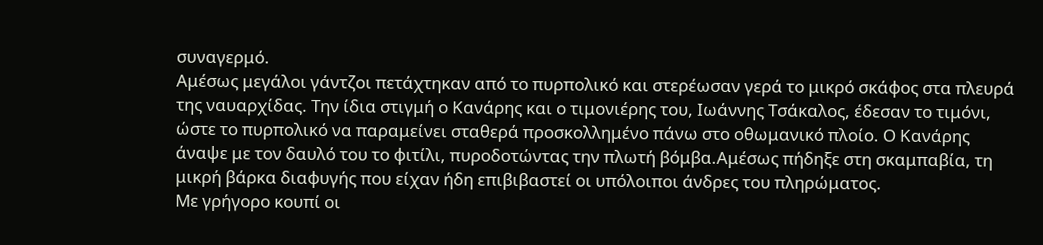συναγερμό.
Αμέσως μεγάλοι γάντζοι πετάχτηκαν από το πυρπολικό και στερέωσαν γερά το μικρό σκάφος στα πλευρά της ναυαρχίδας. Την ίδια στιγμή ο Κανάρης και ο τιμονιέρης του, Ιωάννης Τσάκαλος, έδεσαν το τιμόνι, ώστε το πυρπολικό να παραμείνει σταθερά προσκολλημένο πάνω στο οθωμανικό πλοίο. Ο Κανάρης άναψε με τον δαυλό του το φιτίλι, πυροδοτώντας την πλωτή βόμβα.Αμέσως πήδηξε στη σκαμπαβία, τη μικρή βάρκα διαφυγής που είχαν ήδη επιβιβαστεί οι υπόλοιποι άνδρες του πληρώματος.
Με γρήγορο κουπί οι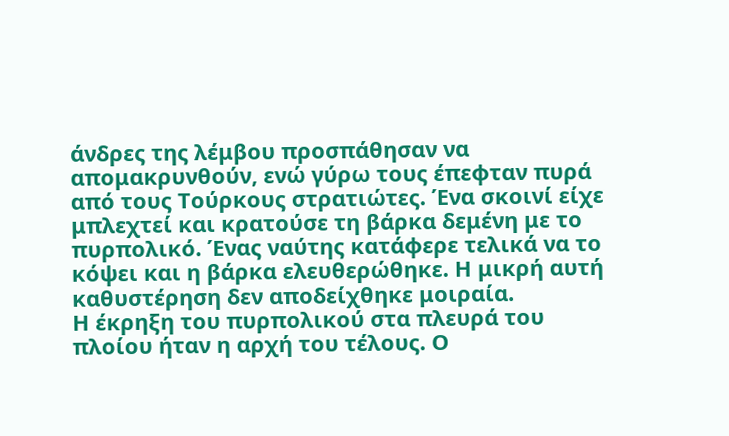άνδρες της λέμβου προσπάθησαν να απομακρυνθούν, ενώ γύρω τους έπεφταν πυρά από τους Τούρκους στρατιώτες. Ένα σκοινί είχε μπλεχτεί και κρατούσε τη βάρκα δεμένη με το πυρπολικό. Ένας ναύτης κατάφερε τελικά να το κόψει και η βάρκα ελευθερώθηκε. Η μικρή αυτή καθυστέρηση δεν αποδείχθηκε μοιραία.
Η έκρηξη του πυρπολικού στα πλευρά του πλοίου ήταν η αρχή του τέλους. Ο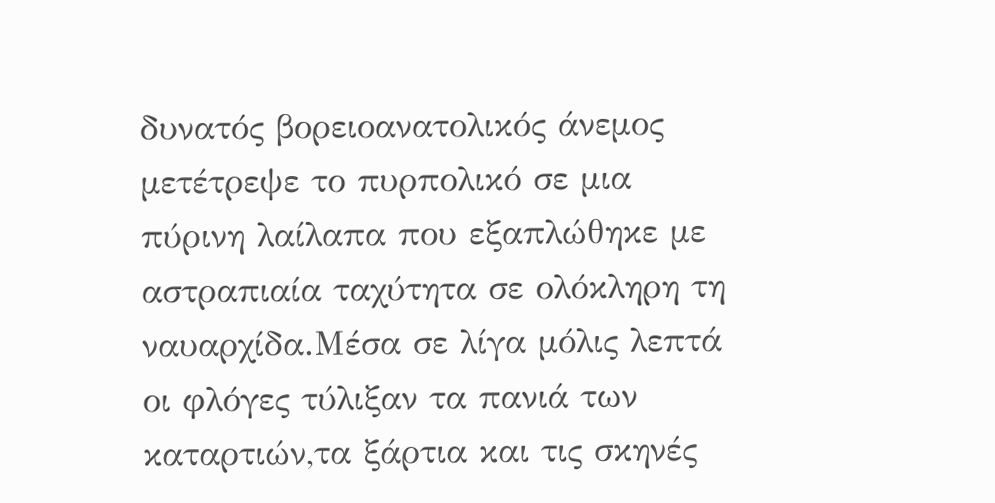δυνατός βορειοανατολικός άνεμος μετέτρεψε το πυρπολικό σε μια πύρινη λαίλαπα που εξαπλώθηκε με αστραπιαία ταχύτητα σε ολόκληρη τη ναυαρχίδα.Μέσα σε λίγα μόλις λεπτά οι φλόγες τύλιξαν τα πανιά των καταρτιών,τα ξάρτια και τις σκηνές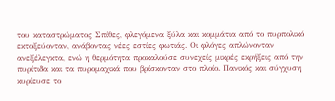του καταστρώματος Σπίθες, φλεγόμενα ξύλα και κομμάτια από το πυρπολικό εκτοξεύονταν, ανάβοντας νέες εστίες φωτιάς. Οι φλόγες απλώνονταν ανεξέλεγκτα, ενώ η θερμότητα προκαλούσε συνεχείς μικρές εκρήξεις από την πυρίτιδα και τα πυρομαχικά που βρίσκονταν στο πλοίο. Πανικός και σύγχυση κυρίευσε το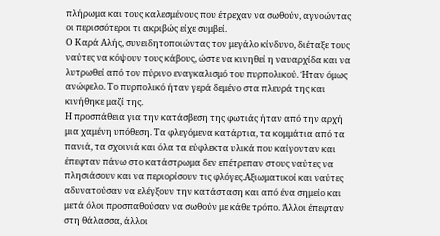πλήρωμα και τους καλεσμένους που έτρεχαν να σωθούν, αγνοώντας οι περισσότεροι τι ακριβώς είχε συμβεί.
Ο Καρά Αλής, συνειδητοποιώντας τον μεγάλο κίνδυνο, διέταξε τους ναύτες να κόψουν τους κάβους, ώστε να κινηθεί η ναυαρχίδα και να λυτρωθεί από τον πύρινο εναγκαλισμό του πυρπολικού. Ήταν όμως ανώφελο. Το πυρπολικό ήταν γερά δεμένο στα πλευρά της και κινήθηκε μαζί της.
Η προσπάθεια για την κατάσβεση της φωτιάς ήταν από την αρχή μια χαμένη υπόθεση. Τα φλεγόμενα κατάρτια, τα κομμάτια από τα πανιά, τα σχοινιά και όλα τα εύφλεκτα υλικά που καίγονταν και έπεφταν πάνω στο κατάστρωμα δεν επέτρεπαν στους ναύτες να πλησιάσουν και να περιορίσουν τις φλόγες.Αξιωματικοί και ναύτες αδυνατούσαν να ελέγξουν την κατάσταση και από ένα σημείο και μετά όλοι προσπαθούσαν να σωθούν με κάθε τρόπο. Άλλοι έπεφταν στη θάλασσα, άλλοι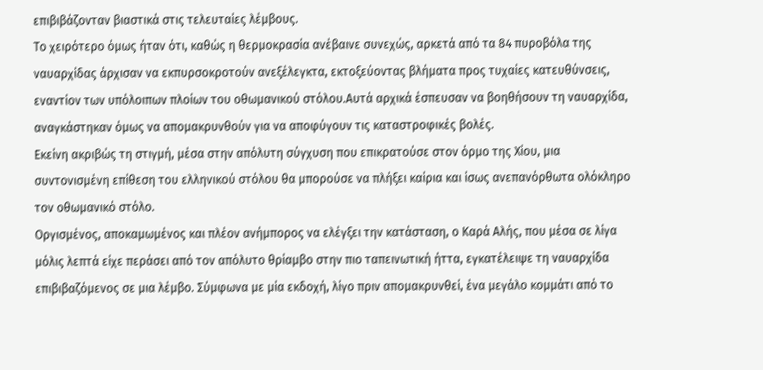επιβιβάζονταν βιαστικά στις τελευταίες λέμβους.
Το χειρότερο όμως ήταν ότι, καθώς η θερμοκρασία ανέβαινε συνεχώς, αρκετά από τα 84 πυροβόλα της ναυαρχίδας άρχισαν να εκπυρσοκροτούν ανεξέλεγκτα, εκτοξεύοντας βλήματα προς τυχαίες κατευθύνσεις, εναντίον των υπόλοιπων πλοίων του οθωμανικού στόλου.Αυτά αρχικά έσπευσαν να βοηθήσουν τη ναυαρχίδα, αναγκάστηκαν όμως να απομακρυνθούν για να αποφύγουν τις καταστροφικές βολές.
Εκείνη ακριβώς τη στιγμή, μέσα στην απόλυτη σύγχυση που επικρατούσε στον όρμο της Χίου, μια συντονισμένη επίθεση του ελληνικού στόλου θα μπορούσε να πλήξει καίρια και ίσως ανεπανόρθωτα ολόκληρο τον οθωμανικό στόλο.
Οργισμένος, αποκαμωμένος και πλέον ανήμπορος να ελέγξει την κατάσταση, ο Καρά Αλής, που μέσα σε λίγα μόλις λεπτά είχε περάσει από τον απόλυτο θρίαμβο στην πιο ταπεινωτική ήττα, εγκατέλειψε τη ναυαρχίδα επιβιβαζόμενος σε μια λέμβο. Σύμφωνα με μία εκδοχή, λίγο πριν απομακρυνθεί, ένα μεγάλο κομμάτι από το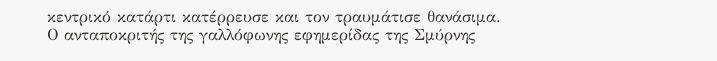κεντρικό κατάρτι κατέρρευσε και τον τραυμάτισε θανάσιμα.
Ο ανταποκριτής της γαλλόφωνης εφημερίδας της Σμύρνης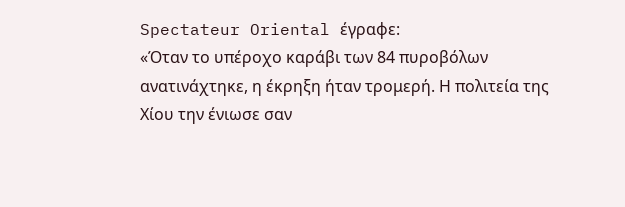Spectateur Oriental έγραφε:
«Όταν το υπέροχο καράβι των 84 πυροβόλων ανατινάχτηκε, η έκρηξη ήταν τρομερή. Η πολιτεία της Χίου την ένιωσε σαν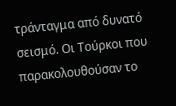τράνταγμα από δυνατό σεισμό. Οι Τούρκοι που παρακολουθούσαν το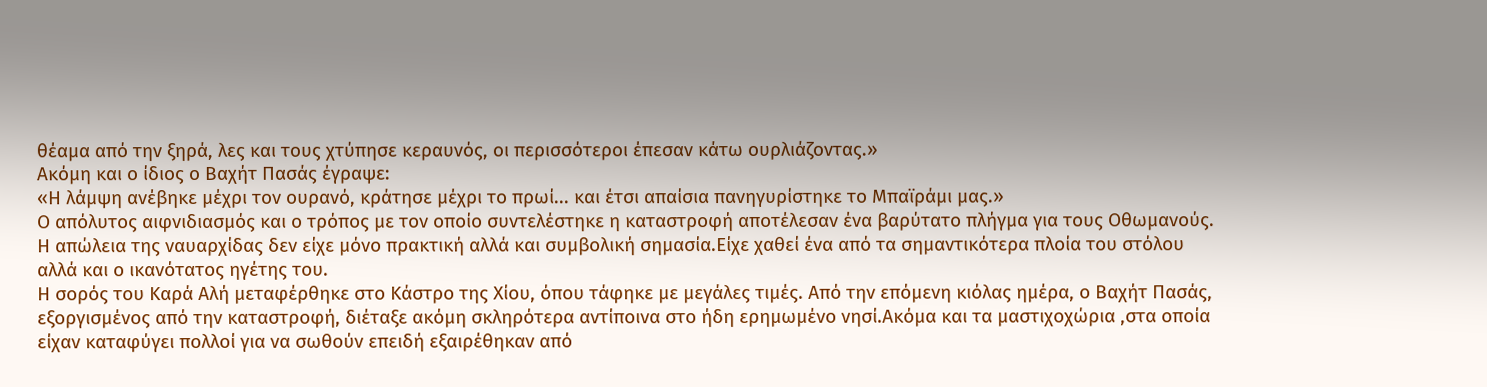θέαμα από την ξηρά, λες και τους χτύπησε κεραυνός, οι περισσότεροι έπεσαν κάτω ουρλιάζοντας.»
Ακόμη και ο ίδιος ο Βαχήτ Πασάς έγραψε:
«Η λάμψη ανέβηκε μέχρι τον ουρανό, κράτησε μέχρι το πρωί... και έτσι απαίσια πανηγυρίστηκε το Μπαϊράμι μας.»
Ο απόλυτος αιφνιδιασμός και ο τρόπος με τον οποίο συντελέστηκε η καταστροφή αποτέλεσαν ένα βαρύτατο πλήγμα για τους Οθωμανούς. Η απώλεια της ναυαρχίδας δεν είχε μόνο πρακτική αλλά και συμβολική σημασία.Είχε χαθεί ένα από τα σημαντικότερα πλοία του στόλου αλλά και ο ικανότατος ηγέτης του.
Η σορός του Καρά Αλή μεταφέρθηκε στο Κάστρο της Χίου, όπου τάφηκε με μεγάλες τιμές. Από την επόμενη κιόλας ημέρα, ο Βαχήτ Πασάς, εξοργισμένος από την καταστροφή, διέταξε ακόμη σκληρότερα αντίποινα στο ήδη ερημωμένο νησί.Ακόμα και τα μαστιχοχώρια ,στα οποία είχαν καταφύγει πολλοί για να σωθούν επειδή εξαιρέθηκαν από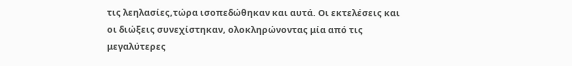τις λεηλασίες,τώρα ισοπεδώθηκαν και αυτά. Οι εκτελέσεις και οι διώξεις συνεχίστηκαν, ολοκληρώνοντας μία από τις μεγαλύτερες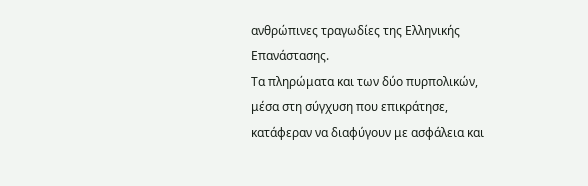ανθρώπινες τραγωδίες της Ελληνικής Επανάστασης.
Τα πληρώματα και των δύο πυρπολικών, μέσα στη σύγχυση που επικράτησε, κατάφεραν να διαφύγουν με ασφάλεια και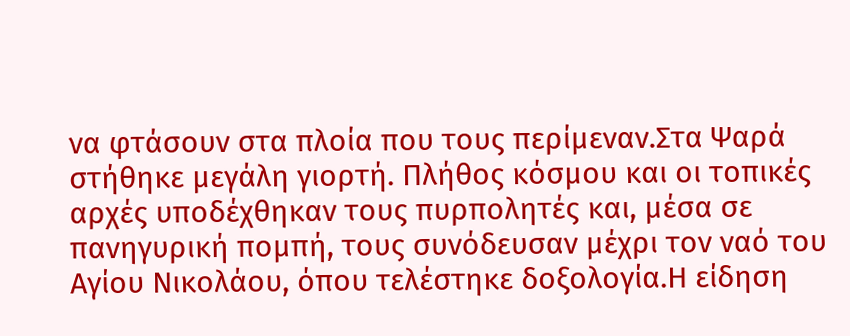να φτάσουν στα πλοία που τους περίμεναν.Στα Ψαρά στήθηκε μεγάλη γιορτή. Πλήθος κόσμου και οι τοπικές αρχές υποδέχθηκαν τους πυρπολητές και, μέσα σε πανηγυρική πομπή, τους συνόδευσαν μέχρι τον ναό του Αγίου Νικολάου, όπου τελέστηκε δοξολογία.Η είδηση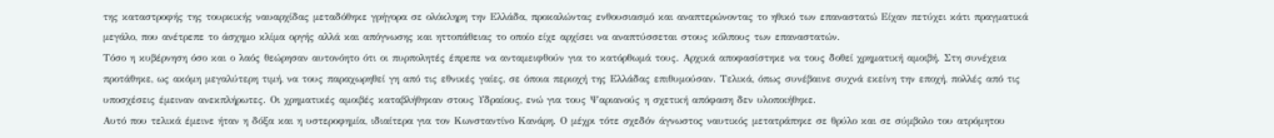της καταστροφής της τουρκικής ναυαρχίδας μεταδόθηκε γρήγορα σε ολόκληρη την Ελλάδα, προκαλώντας ενθουσιασμό και αναπτερώνοντας το ηθικό των επαναστατώ Είχαν πετύχει κάτι πραγματικά μεγάλο, που ανέτρεπε το άσχημο κλίμα οργής αλλά και απόγνωσης και ηττοπάθειας το οποίο είχε αρχίσει να αναπτύσσεται στους κόλπους των επαναστατών.
Τόσο η κυβέρνηση όσο και ο λαός θεώρησαν αυτονόητο ότι οι πυρπολητές έπρεπε να ανταμειφθούν για το κατόρθωμά τους. Αρχικά αποφασίστηκε να τους δοθεί χρηματική αμοιβή. Στη συνέχεια προτάθηκε, ως ακόμη μεγαλύτερη τιμή, να τους παραχωρηθεί γη από τις εθνικές γαίες, σε όποια περιοχή της Ελλάδας επιθυμούσαν. Τελικά, όπως συνέβαινε συχνά εκείνη την εποχή, πολλές από τις υποσχέσεις έμειναν ανεκπλήρωτες. Οι χρηματικές αμοιβές καταβλήθηκαν στους Υδραίους, ενώ για τους Ψαριανούς η σχετική απόφαση δεν υλοποιήθηκε.
Αυτό που τελικά έμεινε ήταν η δόξα και η υστεροφημία, ιδιαίτερα για τον Κωνσταντίνο Κανάρη. Ο μέχρι τότε σχεδόν άγνωστος ναυτικός μετατράπηκε σε θρύλο και σε σύμβολο του ατρόμητου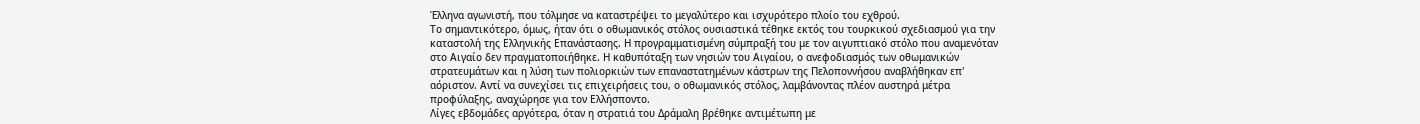Έλληνα αγωνιστή, που τόλμησε να καταστρέψει το μεγαλύτερο και ισχυρότερο πλοίο του εχθρού.
Το σημαντικότερο, όμως, ήταν ότι ο οθωμανικός στόλος ουσιαστικά τέθηκε εκτός του τουρκικού σχεδιασμού για την καταστολή της Ελληνικής Επανάστασης. Η προγραμματισμένη σύμπραξή του με τον αιγυπτιακό στόλο που αναμενόταν στο Αιγαίο δεν πραγματοποιήθηκε. Η καθυπόταξη των νησιών του Αιγαίου, ο ανεφοδιασμός των οθωμανικών στρατευμάτων και η λύση των πολιορκιών των επαναστατημένων κάστρων της Πελοποννήσου αναβλήθηκαν επ' αόριστον. Αντί να συνεχίσει τις επιχειρήσεις του, ο οθωμανικός στόλος, λαμβάνοντας πλέον αυστηρά μέτρα προφύλαξης, αναχώρησε για τον Ελλήσποντο.
Λίγες εβδομάδες αργότερα, όταν η στρατιά του Δράμαλη βρέθηκε αντιμέτωπη με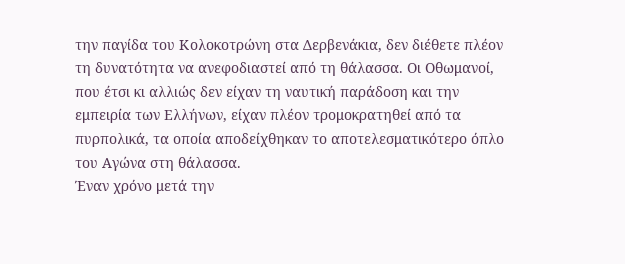την παγίδα του Κολοκοτρώνη στα Δερβενάκια, δεν διέθετε πλέον τη δυνατότητα να ανεφοδιαστεί από τη θάλασσα. Οι Οθωμανοί, που έτσι κι αλλιώς δεν είχαν τη ναυτική παράδοση και την εμπειρία των Ελλήνων, είχαν πλέον τρομοκρατηθεί από τα πυρπολικά, τα οποία αποδείχθηκαν το αποτελεσματικότερο όπλο του Αγώνα στη θάλασσα.
Έναν χρόνο μετά την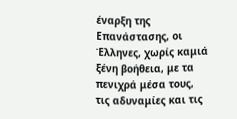έναρξη της Επανάστασης, οι Έλληνες, χωρίς καμιά ξένη βοήθεια, με τα πενιχρά μέσα τους, τις αδυναμίες και τις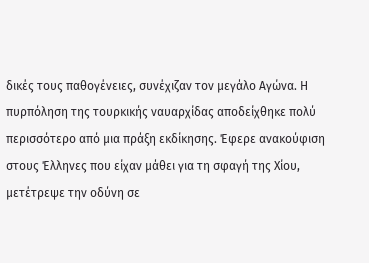δικές τους παθογένειες, συνέχιζαν τον μεγάλο Αγώνα. Η πυρπόληση της τουρκικής ναυαρχίδας αποδείχθηκε πολύ περισσότερο από μια πράξη εκδίκησης. Έφερε ανακούφιση στους Έλληνες που είχαν μάθει για τη σφαγή της Χίου, μετέτρεψε την οδύνη σε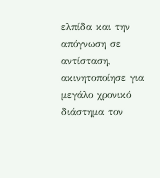ελπίδα και την απόγνωση σε αντίσταση, ακινητοποίησε για μεγάλο χρονικό διάστημα τον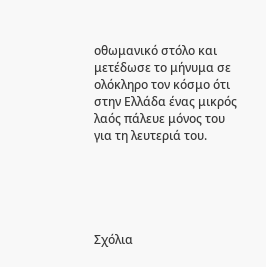οθωμανικό στόλο και μετέδωσε το μήνυμα σε ολόκληρο τον κόσμο ότι στην Ελλάδα ένας μικρός λαός πάλευε μόνος του για τη λευτεριά του.





Σχόλια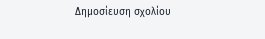Δημοσίευση σχολίου